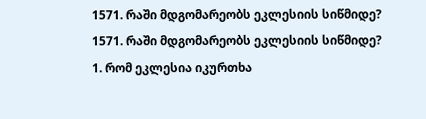1571. რაში მდგომარეობს ეკლესიის სიწმიდე?
1571. რაში მდგომარეობს ეკლესიის სიწმიდე?
1. რომ ეკლესია იკურთხა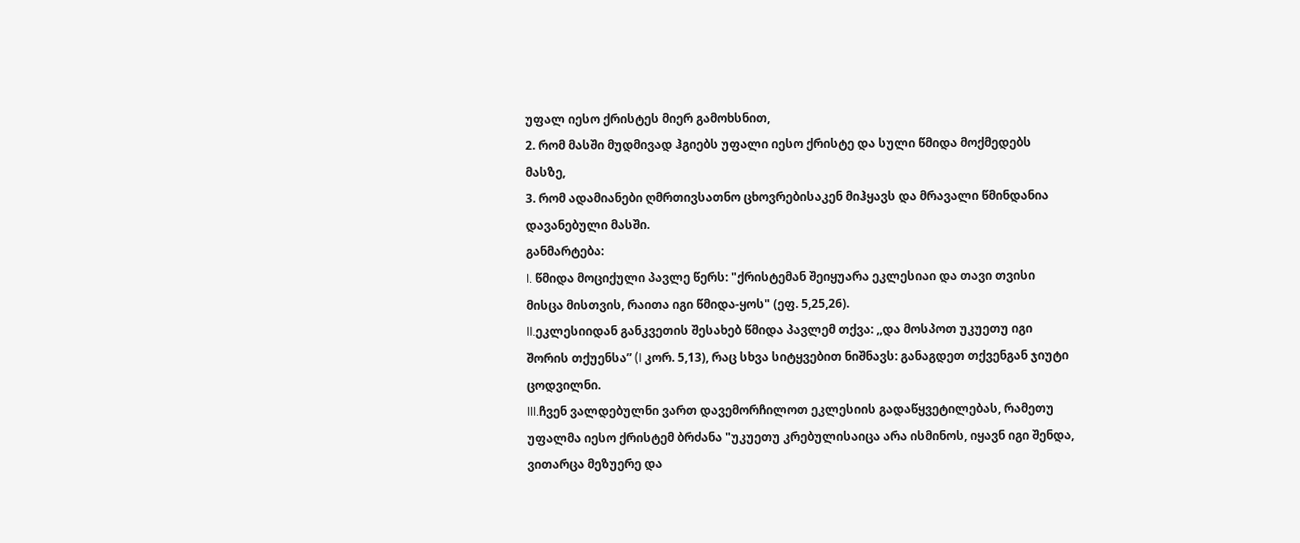უფალ იესო ქრისტეს მიერ გამოხსნით,
2. რომ მასში მუდმივად ჰგიებს უფალი იესო ქრისტე და სული წმიდა მოქმედებს მასზე,
3. რომ ადამიანები ღმრთივსათნო ცხოვრებისაკენ მიჰყავს და მრავალი წმინდანია დავანებული მასში.
განმარტება:
I. წმიდა მოციქული პავლე წერს: "ქრისტემან შეიყუარა ეკლესიაი და თავი თვისი მისცა მისთვის, რაითა იგი წმიდა-ყოს" (ეფ. 5,25,26).
II.ეკლესიიდან განკვეთის შესახებ წმიდა პავლემ თქვა: ,,და მოსპოთ უკუეთუ იგი შორის თქუენსა” (I კორ. 5,13), რაც სხვა სიტყვებით ნიშნავს: განაგდეთ თქვენგან ჯიუტი ცოდვილნი.
III.ჩვენ ვალდებულნი ვართ დავემორჩილოთ ეკლესიის გადაწყვეტილებას, რამეთუ უფალმა იესო ქრისტემ ბრძანა "უკუეთუ კრებულისაიცა არა ისმინოს, იყავნ იგი შენდა, ვითარცა მეზუერე და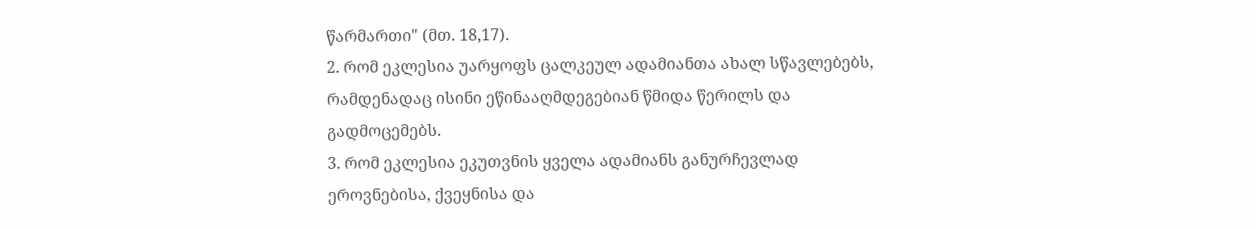წარმართი" (მთ. 18,17).
2. რომ ეკლესია უარყოფს ცალკეულ ადამიანთა ახალ სწავლებებს, რამდენადაც ისინი ეწინააღმდეგებიან წმიდა წერილს და გადმოცემებს.
3. რომ ეკლესია ეკუთვნის ყველა ადამიანს განურჩევლად ეროვნებისა, ქვეყნისა და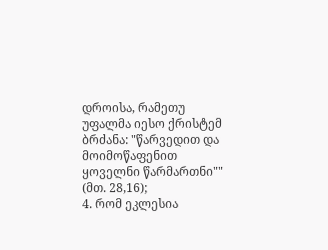დროისა, რამეთუ უფალმა იესო ქრისტემ ბრძანა: "წარვედით და მოიმოწაფენით ყოველნი წარმართნი"" (მთ. 28,16);
4. რომ ეკლესია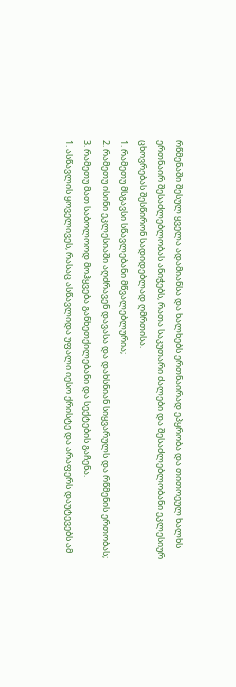რწმენაში შესულ ყველა ადამიანსა და ხალხებს ერთნაირად ეპყრობა და თითოეულ ხალხს ერთნაირ შესაძლებლობას ანიჭებს, რათა საკუთარი ძალები და შესაძლებლობანი ეკლესიურ ცხოვრებას შესწირონ სადიდებლად ღმრთისა.
1. რამეთუ მსგავსი სწავლებანი მწვალებლურია;
2. რამეთუ ისინი ეკლესიაში აღძრავენ დავასა და დახსნიან სიყვარულს და რწმენის ერთობას;
3. რამეთუ მათ საბოლოოდ მოჰყვება განხეთქილებანი და სექტების გაჩენა.
1. ასწავლის ყოველივეს, რასაც ასწავლიდა უფალი იესო ქრისტე და არაფერს დაუტევებს ამ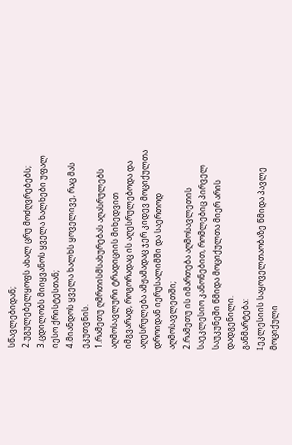სწავლებიდან;
2.უგულებელყოფს ახალ ცრუ მოძღვრებებს;
3.ცდილობს მიიყვანოს ყველა ხალხები უფალ იესო ქრისტესთან;
4.მიანდოს ყველა ხალხს ყოველივე, რაც მას ეკუთვნის.
1.რამეთუ ღმრთისმსახურებას აღასრულებს აღმოსავლური ტრადიციის მიხედვით იმგვარად, როგორადაც ის აღესრულებოდა და აღესრულება ამჟამადაც ჯერ კიდევ მოციქულთა დროიდან იერუსალიმში და საერთოდ აღმოსავლეთში;
2.რამეთუ ის იმართება აღმოსავლეთის საეკლესიო კანონებით, რომლებიც პირველ საუკუნეში წმიდა მოციქულთა მიერ არის დადგენილი.
განმარტება:
I.ეკლესიის საყოველთაობაზე წმიდა პავლე მოციქული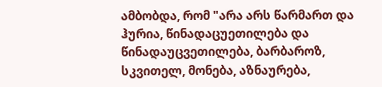ამბობდა, რომ "არა არს წარმართ და ჰურია, წინადაცუეთილება და წინადაუცვეთილება, ბარბაროზ, სკვითელ, მონება, აზნაურება,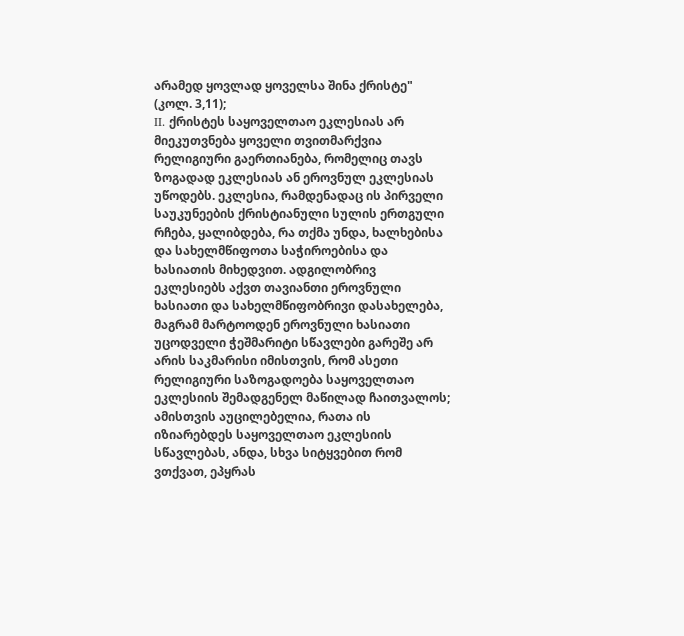არამედ ყოვლად ყოველსა შინა ქრისტე" (კოლ. 3,11);
II. ქრისტეს საყოველთაო ეკლესიას არ მიეკუთვნება ყოველი თვითმარქვია რელიგიური გაერთიანება, რომელიც თავს ზოგადად ეკლესიას ან ეროვნულ ეკლესიას უწოდებს. ეკლესია, რამდენადაც ის პირველი საუკუნეების ქრისტიანული სულის ერთგული რჩება, ყალიბდება, რა თქმა უნდა, ხალხებისა და სახელმწიფოთა საჭიროებისა და ხასიათის მიხედვით. ადგილობრივ ეკლესიებს აქვთ თავიანთი ეროვნული ხასიათი და სახელმწიფობრივი დასახელება, მაგრამ მარტოოდენ ეროვნული ხასიათი უცოდველი ჭეშმარიტი სწავლები გარეშე არ არის საკმარისი იმისთვის, რომ ასეთი რელიგიური საზოგადოება საყოველთაო ეკლესიის შემადგენელ მაწილად ჩაითვალოს; ამისთვის აუცილებელია, რათა ის იზიარებდეს საყოველთაო ეკლესიის სწავლებას, ანდა, სხვა სიტყვებით რომ ვთქვათ, ეპყრას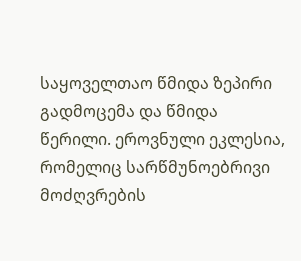საყოველთაო წმიდა ზეპირი გადმოცემა და წმიდა წერილი. ეროვნული ეკლესია, რომელიც სარწმუნოებრივი მოძღვრების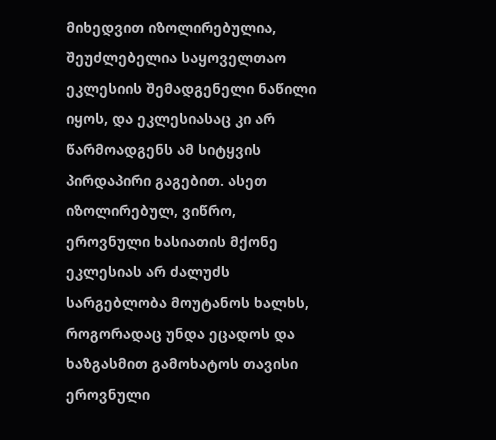მიხედვით იზოლირებულია, შეუძლებელია საყოველთაო ეკლესიის შემადგენელი ნაწილი იყოს, და ეკლესიასაც კი არ წარმოადგენს ამ სიტყვის პირდაპირი გაგებით. ასეთ იზოლირებულ, ვიწრო, ეროვნული ხასიათის მქონე ეკლესიას არ ძალუძს სარგებლობა მოუტანოს ხალხს, როგორადაც უნდა ეცადოს და ხაზგასმით გამოხატოს თავისი ეროვნული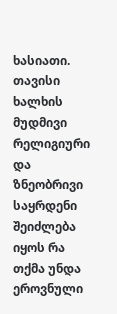ხასიათი. თავისი ხალხის მუდმივი რელიგიური და ზნეობრივი საყრდენი შეიძლება იყოს რა თქმა უნდა ეროვნული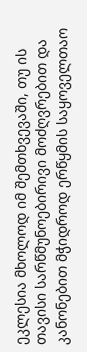ეკლესია მხოლოდ იმ შემთხვევაში, თუ ის თავისი სარწმუნოებირივი მოძღვრებით და კანონებით მჭიდროდ ერწყმის საყოველთაო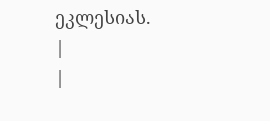ეკლესიას.
|
|